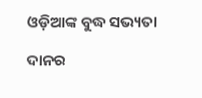ଓଡ଼ିଆଙ୍କ ବୁଦ୍ଧ ସଭ୍ୟତା

ଦାନର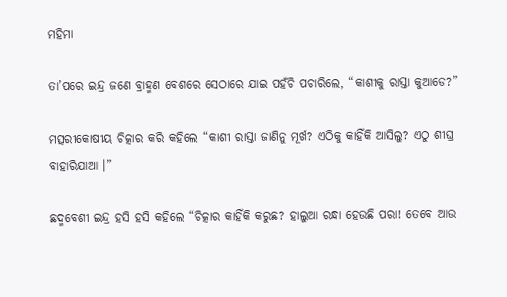ମହିମା

ତା’ପରେ ଇନ୍ଦ୍ର ଜଣେ ବ୍ରାହ୍ମଣ ବେଶରେ ସେଠାରେ ଯାଇ ପହଁଚି ପଚାରିଲେ, “କାଶୀକୁ ରାସ୍ତା କୁଆଡେ?”

ମତ୍ସରୀକୋଷୀୟ ଚିତ୍କାର କରି କହିଲେ “କାଶୀ ରାସ୍ତା ଜାଣିନୁ ମୂର୍ଖ? ଏଠିକୁ କାହିଁକି ଆସିଲୁ? ଏଠୁ ଶୀଘ୍ର ବାହାରିଯାଆ ।”

ଛଦ୍ମବେଶୀ ଇନ୍ଦ୍ର ହସି ହସି କହିଲେ “ଚିତ୍କାର କାହିଁକି କରୁଛ? ହାଲୁଆ ରନ୍ଧା ହେଉଛି ପରା! ତେବେ ଆଉ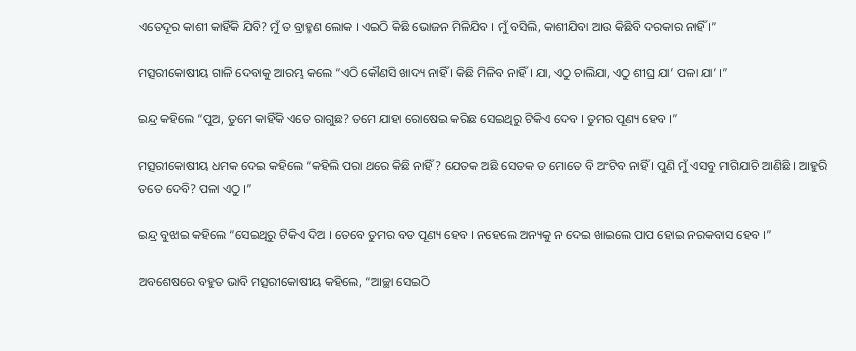ଏତେଦୂର କାଶୀ କାହିଁକି ଯିବି? ମୁଁ ତ ବ୍ରାହ୍ମଣ ଲୋକ । ଏଇଠି କିଛି ଭୋଜନ ମିଳିଯିବ । ମୁଁ ବସିଲି, କାଶୀଯିବା ଆଉ କିଛିବି ଦରକାର ନାହିଁ ।”

ମତ୍ସରୀକୋଷୀୟ ଗାଳି ଦେବାକୁ ଆରମ୍ଭ କଲେ “ଏଠି କୌଣସି ଖାଦ୍ୟ ନାହିଁ । କିଛି ମିଳିବ ନାହିଁ । ଯା, ଏଠୁ ଚାଲିଯା, ଏଠୁ ଶୀଘ୍ର ଯା’ ପଳା ଯା’ ।”

ଇନ୍ଦ୍ର କହିଲେ “ପୁଅ, ତୁମେ କାହିଁକି ଏତେ ରାଗୁଛ? ତମେ ଯାହା ରୋଷେଇ କରିଛ ସେଇଥିରୁ ଟିକିଏ ଦେବ । ତୁମର ପୂଣ୍ୟ ହେବ ।”

ମତ୍ସରୀକୋଷୀୟ ଧମକ ଦେଇ କହିଲେ “କହିଲି ପରା ଥରେ କିଛି ନାହିଁ? ଯେତକ ଅଛି ସେତକ ତ ମୋତେ ବି ଅଂଟିବ ନାହିଁ । ପୁଣି ମୁଁ ଏସବୁ ମାଗିଯାଚି ଆଣିଛି । ଆହୁରି ତତେ ଦେବି? ପଳା ଏଠୁ ।”

ଇନ୍ଦ୍ର ବୁଝାଇ କହିଲେ “ସେଇଥିରୁ ଟିକିଏ ଦିଅ । ତେବେ ତୁମର ବଡ ପୂଣ୍ୟ ହେବ । ନହେଲେ ଅନ୍ୟକୁ ନ ଦେଇ ଖାଇଲେ ପାପ ହୋଇ ନରକବାସ ହେବ ।”

ଅବଶେଷରେ ବହୁତ ଭାବି ମତ୍ସରୀକୋଷୀୟ କହିଲେ, “ଆଚ୍ଛା ସେଇଠି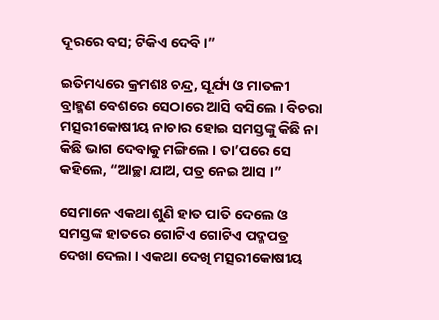ଦୂରରେ ବସ; ଟିକିଏ ଦେବି ।”

ଇତିମଧ୍ୟରେ କ୍ରମଶଃ ଚନ୍ଦ୍ର, ସୂର୍ଯ୍ୟ ଓ ମାତଳୀ ବ୍ରାହ୍ମଣ ବେଶରେ ସେଠାରେ ଆସି ବସିଲେ । ବିଚରା ମତ୍ସରୀକୋଷୀୟ ନାଚାର ହୋଇ ସମସ୍ତଙ୍କୁ କିଛି ନା କିଛି ଭାଗ ଦେବାକୁ ମଙ୍ଗିଲେ । ତା’ପରେ ସେ କହିଲେ, “ଆଚ୍ଛା ଯାଅ, ପତ୍ର ନେଇ ଆସ ।”

ସେମାନେ ଏକଥା ଶୁଣି ହାତ ପାତି ଦେଲେ ଓ ସମସ୍ତଙ୍କ ହାତରେ ଗୋଟିଏ ଗୋଟିଏ ପଦ୍ମପତ୍ର ଦେଖା ଦେଲା । ଏକଥା ଦେଖି ମତ୍ସରୀକୋଷୀୟ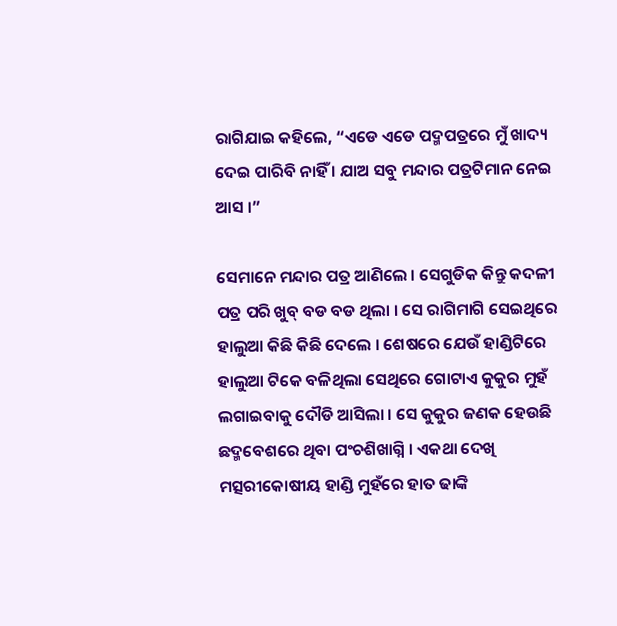ରାଗିଯାଇ କହିଲେ, “ଏଡେ ଏଡେ ପଦ୍ମପତ୍ରରେ ମୁଁ ଖାଦ୍ୟ ଦେଇ ପାରିବି ନାହିଁ । ଯାଅ ସବୁ ମନ୍ଦାର ପତ୍ରଟିମାନ ନେଇ ଆସ ।”

ସେମାନେ ମନ୍ଦାର ପତ୍ର ଆଣିଲେ । ସେଗୁଡିକ କିନ୍ତୁ କଦଳୀ ପତ୍ର ପରି ଖୁବ୍ ବଡ ବଡ ଥିଲା । ସେ ରାଗିମାଗି ସେଇଥିରେ ହାଲୁଆ କିଛି କିଛି ଦେଲେ । ଶେଷରେ ଯେଉଁ ହାଣ୍ଡିଟିରେ ହାଲୁଆ ଟିକେ ବଳିଥିଲା ସେଥିରେ ଗୋଟାଏ କୁକୁର ମୁହଁ ଲଗାଇବାକୁ ଦୌଡି ଆସିଲା । ସେ କୁକୁର ଜଣକ ହେଉଛି ଛଦ୍ମବେଶରେ ଥିବା ପଂଚଶିଖାଗ୍ନି । ଏକଥା ଦେଖି ମତ୍ସରୀକୋଷୀୟ ହାଣ୍ଡି ମୁହଁରେ ହାତ ଢାଙ୍କି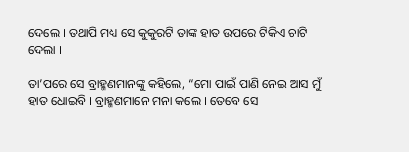ଦେଲେ । ତଥାପି ମଧ୍ୟ ସେ କୁକୁରଟି ତାଙ୍କ ହାତ ଉପରେ ଟିକିଏ ଚାଟି ଦେଲା ।

ତା’ପରେ ସେ ବ୍ରାହ୍ମଣମାନଙ୍କୁ କହିଲେ, “ମୋ ପାଇଁ ପାଣି ନେଇ ଆସ ମୁଁ ହାତ ଧୋଇବି । ବ୍ରାହ୍ମଣମାନେ ମନା କଲେ । ତେବେ ସେ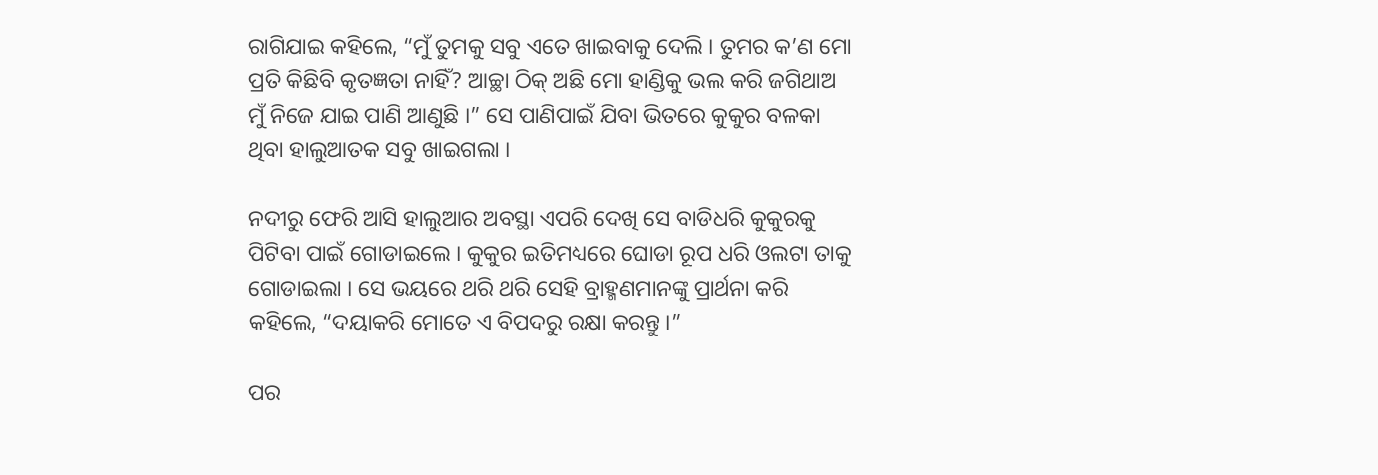ରାଗିଯାଇ କହିଲେ, “ମୁଁ ତୁମକୁ ସବୁ ଏତେ ଖାଇବାକୁ ଦେଲି । ତୁମର କ’ଣ ମୋ ପ୍ରତି କିଛିବି କୃତଜ୍ଞତା ନାହିଁ? ଆଚ୍ଛା ଠିକ୍ ଅଛି ମୋ ହାଣ୍ଡିକୁ ଭଲ କରି ଜଗିଥାଅ ମୁଁ ନିଜେ ଯାଇ ପାଣି ଆଣୁଛି ।” ସେ ପାଣିପାଇଁ ଯିବା ଭିତରେ କୁକୁର ବଳକା ଥିବା ହାଲୁଆତକ ସବୁ ଖାଇଗଲା ।

ନଦୀରୁ ଫେରି ଆସି ହାଲୁଆର ଅବସ୍ଥା ଏପରି ଦେଖି ସେ ବାଡିଧରି କୁକୁରକୁ ପିଟିବା ପାଇଁ ଗୋଡାଇଲେ । କୁକୁର ଇତିମଧ୍ୟରେ ଘୋଡା ରୂପ ଧରି ଓଲଟା ତାକୁ ଗୋଡାଇଲା । ସେ ଭୟରେ ଥରି ଥରି ସେହି ବ୍ରାହ୍ମଣମାନଙ୍କୁ ପ୍ରାର୍ଥନା କରି କହିଲେ, “ଦୟାକରି ମୋତେ ଏ ବିପଦରୁ ରକ୍ଷା କରନ୍ତୁ ।”

ପର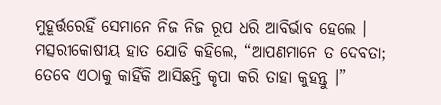ମୁହୂର୍ତ୍ତରେହିଁ ସେମାନେ ନିଜ ନିଜ ରୂପ ଧରି ଆବିର୍ଭାବ ହେଲେ । ମତ୍ସରୀକୋଷୀୟ ହାତ ଯୋଡି କହିଲେ, “ଆପଣମାନେ ତ ଦେବତା; ତେବେ ଏଠାକୁ କାହିଁକି ଆସିଛନ୍ତି କୃପା କରି ତାହା କୁହନ୍ତୁ ।”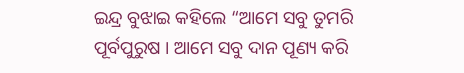ଇନ୍ଦ୍ର ବୁଝାଇ କହିଲେ “ଆମେ ସବୁ ତୁମରି ପୂର୍ବପୁରୁଷ । ଆମେ ସବୁ ଦାନ ପୂଣ୍ୟ କରି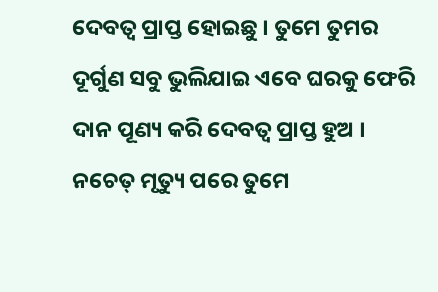ଦେବତ୍ୱ ପ୍ରାପ୍ତ ହୋଇଛୁ । ତୁମେ ତୁମର ଦୂର୍ଗୁଣ ସବୁ ଭୁଲିଯାଇ ଏବେ ଘରକୁ ଫେରି ଦାନ ପୂଣ୍ୟ କରି ଦେବତ୍ୱ ପ୍ରାପ୍ତ ହୁଅ । ନଚେତ୍ ମୃତ୍ୟୁ ପରେ ତୁମେ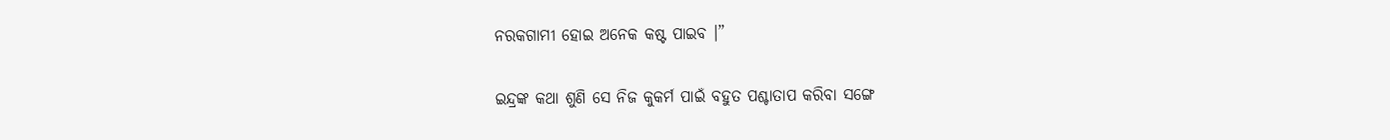ନରକଗାମୀ ହୋଇ ଅନେକ କଷ୍ଟ ପାଇବ ।”

ଇନ୍ଦ୍ରଙ୍କ କଥା ଶୁଣି ସେ ନିଜ କୁକର୍ମ ପାଇଁ ବହୁତ ପଶ୍ଚାତାପ କରିବା ସଙ୍ଗେ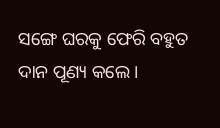ସଙ୍ଗେ ଘରକୁ ଫେରି ବହୁତ ଦାନ ପୂଣ୍ୟ କଲେ ।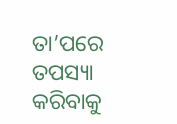ତା’ପରେ ତପସ୍ୟା କରିବାକୁ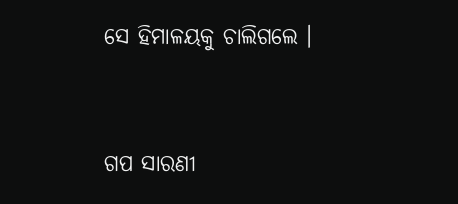ସେ ହିମାଳୟକୁ ଚାଲିଗଲେ ।


ଗପ ସାରଣୀ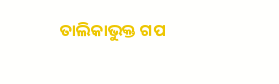ତାଲିକାଭୁକ୍ତ ଗପ